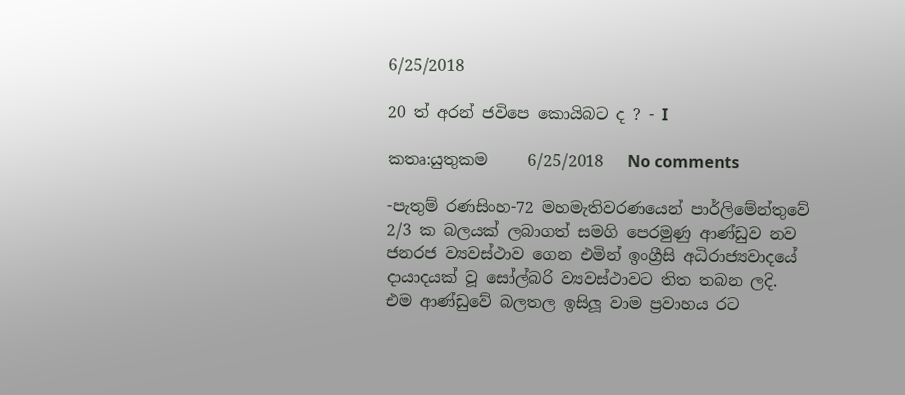6/25/2018

20 ත් අරන් ජවිපෙ කොයිබට ද ? - I

කතෘ:යුතුකම     6/25/2018   No comments

-පැතුම් රණසිංහ-72 මහමැතිවරණයෙන් පාර්ලිමේන්තුවේ 2/3 ක බලයක් ලබාගත් සමගි පෙරමුණු ආණ්ඩුව නව ජනරජ ව්‍යවස්ථාව ගෙන එමින් ඉංග්‍රීසි අධිරාජ්‍යවාදයේ දායාදයක් වූ සෝල්බරි ව්‍යවස්ථාවට තිත තබන ලදි. එම ආණ්ඩුවේ බලතල ඉසිලූ වාම ප්‍රවාහය රට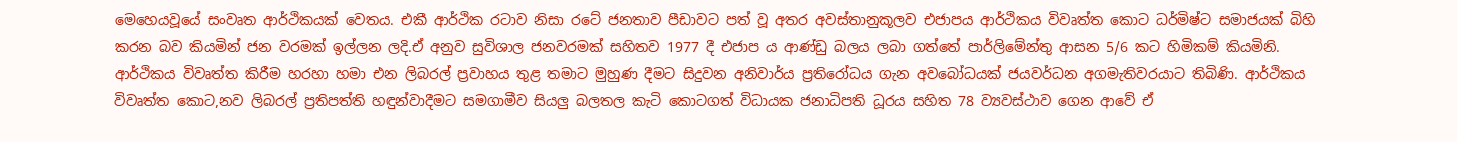මෙහෙයවූයේ සංවෘත ආර්ථිකයක් වෙතය. එකී ආර්ථික රටාව නිසා රටේ ජනතාව පීඩාවට පත් වූ අතර අවස්තානුකූලව එජාපය ආර්ථිකය විවෘත්ත කොට ධර්මිෂ්ට සමාජයක් බිහි කරන බව කියමින් ජන වරමක් ඉල්ලන ලදි.ඒ අනුව සුවිශාල ජනවරමක් සහිතව 1977 දී එජාප ය ආණ්ඩු බලය ලබා ගත්තේ පාර්ලිමේන්තු ආසන 5/6 කට හිමිකම් කියමිනි. ආර්ථිකය විවෘත්ත කිරීම හරහා හමා එන ලිබරල් ප්‍රවාහය තුළ තමාට මුහුණ දීමට සිදුවන අනිවාර්ය ප්‍රතිරෝධය ගැන අවබෝධයක් ජයවර්ධන අගමැතිවරයාට තිබිණි. ආර්ථිකය විවෘත්ත කොට,නව ලිබරල් ප්‍රතිපත්ති හඳුන්වාදීමට සමගාමීව සියලු බලතල කැටි කොටගත් විධායක ජනාධිපති ධූරය සහිත 78 ව්‍යවස්ථාව ගෙන ආවේ ඒ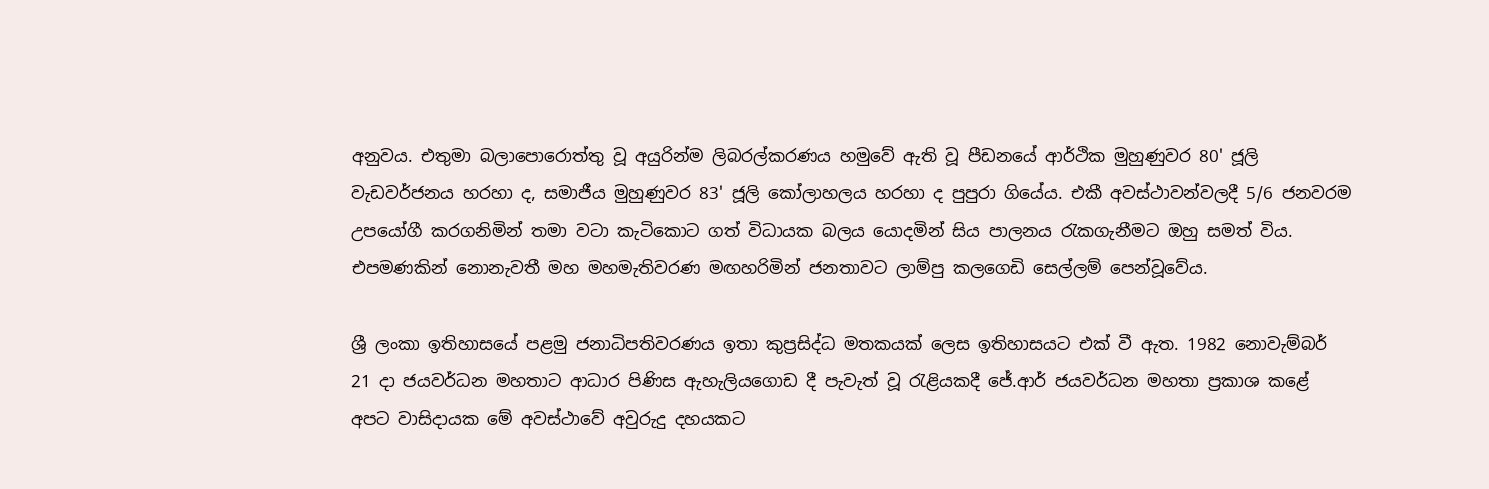අනුවය. එතුමා බලාපොරොත්තු වූ අයුරින්ම ලිබරල්කරණය හමුවේ ඇති වූ පීඩනයේ ආර්ථික මුහුණුවර 80' ජූලි වැඩවර්ජනය හරහා ද, සමාජීය මුහුණුවර 83' ජූලි කෝලාහලය හරහා ද පුපුරා ගියේය. එකී අවස්ථාවන්වලදී 5/6 ජනවරම උපයෝගී කරගනිමින් තමා වටා කැටිකොට ගත් විධායක බලය යොදමින් සිය පාලනය රැකගැනීමට ඔහු සමත් විය. එපමණකින් නොනැවතී මහ මහමැතිවරණ මඟහරිමින් ජනතාවට ලාම්පු කලගෙඩි සෙල්ලම් පෙන්වූවේය.

ශ්‍රී ලංකා ඉතිහාසයේ පළමු ජනාධිපතිවරණය ඉතා කුප්‍රසිද්ධ මතකයක් ලෙස ඉතිහාසයට එක් වී ඇත. 1982 නොවැම්බර් 21 දා ජයවර්ධන මහතාට ආධාර පිණිස ඇහැලියගොඩ දී පැවැත් වූ රැළියකදී ජේ.ආර් ජයවර්ධන මහතා ප්‍රකාශ කළේ අපට වාසිදායක මේ අවස්ථාවේ අවුරුදු දහයකට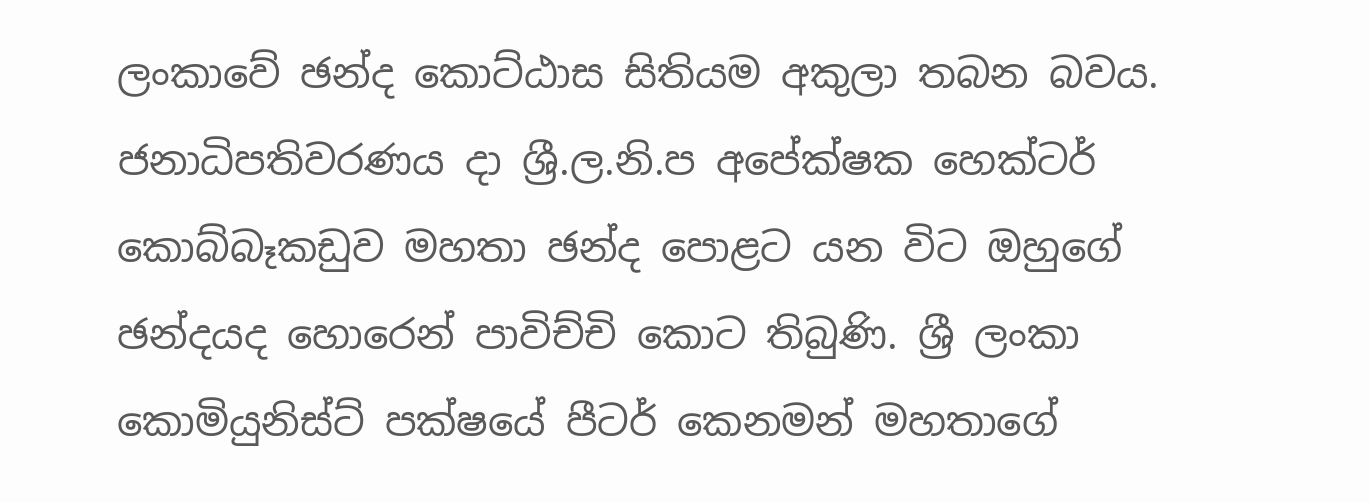ලංකාවේ ඡන්ද කොට්ඨාස සිතියම අකුලා තබන බවය. ජනාධිපතිවරණය දා ශ්‍රී.ල.නි.ප අපේක්ෂක හෙක්ටර් කොබ්බෑකඩුව මහතා ඡන්ද පොළට යන විට ඔහුගේ ඡන්දයද හොරෙන් පාවිච්චි කොට තිබුණි. ශ්‍රී ලංකා කොමියුනිස්ට් පක්ෂයේ පීටර් කෙනමන් මහතාගේ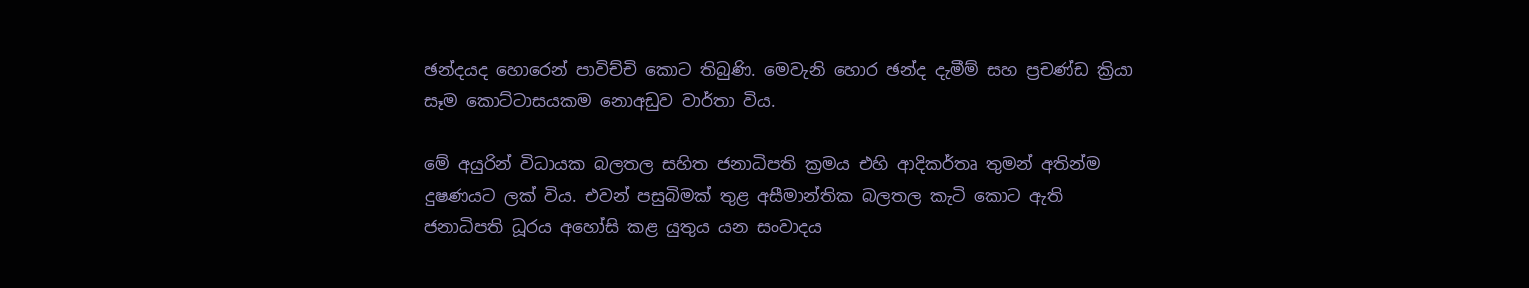ඡන්දයද හොරෙන් පාවිච්චි කොට තිබුණි. මෙවැනි හොර ඡන්ද දැමීම් සහ ප්‍රචණ්ඩ ක්‍රියා සෑම කොට්ටාසයකම නොඅඩුව වාර්තා විය.

මේ අයුරින් විධායක බලතල සහිත ජනාධිපති ක්‍රමය එහි ආදිකර්තෘ තුමන් අතින්ම දුෂණයට ලක් විය. එවන් පසුබිමක් තුළ අසීමාන්තික බලතල කැටි කොට ඇති ජනාධිපති ධූරය අහෝසි කළ යුතුය යන සංවාදය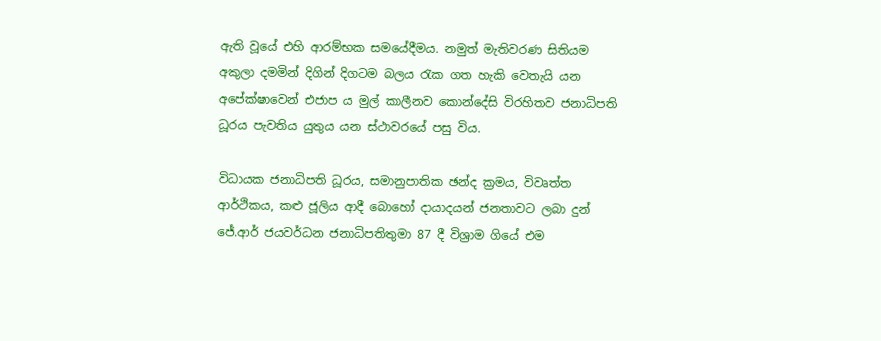ඇති වූයේ එහි ආරම්භක සමයේදීමය. නමුත් මැතිවරණ සිතියම අකුලා දමමින් දිගින් දිගටම බලය රැක ගත හැකි වෙතැයි යන අපේක්ෂාවෙන් එජාප ය මුල් කාලීනව කොන්දේසි විරහිතව ජනාධිපති ධූරය පැවතිය යුතුය යන ස්ථාවරයේ පසු විය.

විධායක ජනාධිපති ධූරය, සමානුපාතික ඡන්ද ක්‍රමය, විවෘත්ත ආර්ථිකය, කළු ජූලිය ආදී බොහෝ දායාදයන් ජනතාවට ලබා දුන් ජේ.ආර් ජයවර්ධන ජනාධිපතිතුමා 87 දී විශ්‍රාම ගියේ එම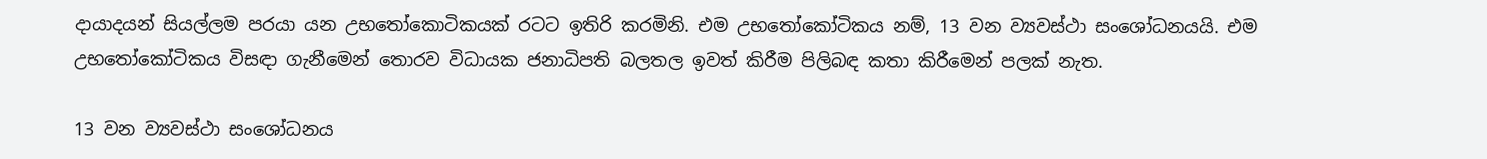දායාදයන් සියල්ලම පරයා යන උභතෝකොටිකයක් රටට ඉතිරි කරමිනි. එම උභතෝකෝටිකය නම්, 13 වන ව්‍යවස්ථා සංශෝධනයයි. එම උභතෝකෝටිකය විසඳා ගැනීමෙන් තොරව විධායක ජනාධිපති බලතල ඉවත් කිරීම පිලිබඳ කතා කිරීමෙන් පලක් නැත.

13 වන ව්‍යවස්ථා සංශෝධනය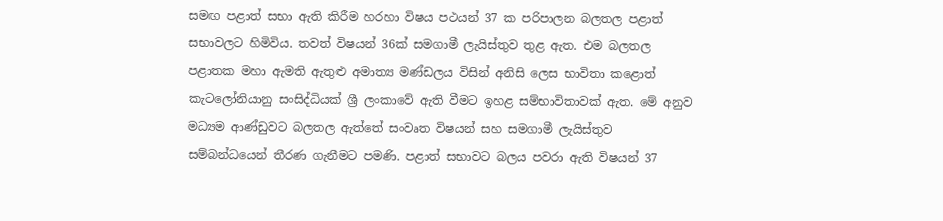සමඟ පළාත් සභා ඇති කිරීම හරහා විෂය පථයන් 37 ක පරිපාලන බලතල පළාත් සභාවලට හිමිවිය. තවත් විෂයන් 36ක් සමගාමී ලැයිස්තුව තුළ ඇත. එම බලතල පළාතක මහා ඇමති ඇතුළු අමාත්‍ය මණ්ඩලය විසින් අනිසි ලෙස භාවිතා කළොත් කැටලෝනියානු සංසිද්ධියක් ශ්‍රී ලංකාවේ ඇති වීමට ඉහළ සම්භාවිතාවක් ඇත. මේ අනුව මධ්‍යම ආණ්ඩුවට බලතල ඇත්තේ සංවෘත විෂයන් සහ සමගාමී ලැයිස්තුව සම්බන්ධයෙන් තීරණ ගැනීමට පමණි. පළාත් සභාවට බලය පවරා ඇති විෂයන් 37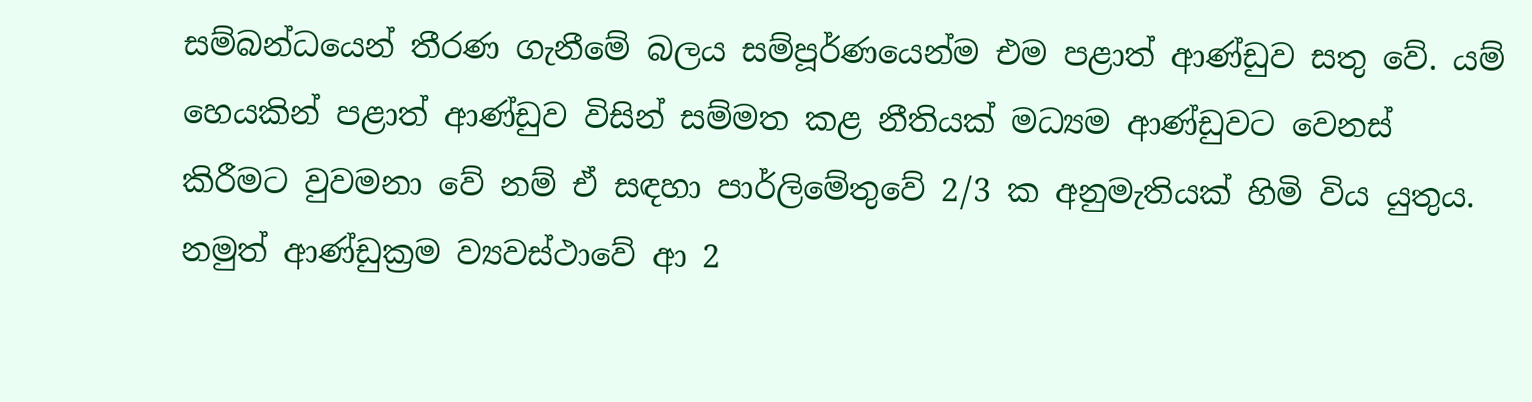සම්බන්ධයෙන් තීරණ ගැනීමේ බලය සම්පූර්ණයෙන්ම එම පළාත් ආණ්ඩුව සතු වේ. යම් හෙයකින් පළාත් ආණ්ඩුව විසින් සම්මත කළ නීතියක් මධ්‍යම ආණ්ඩුවට වෙනස් කිරීමට වුවමනා වේ නම් ඒ සඳහා පාර්ලිමේතුවේ 2/3 ක අනුමැතියක් හිමි විය යුතුය. නමුත් ආණ්ඩුක්‍රම ව්‍යවස්ථාවේ ආ 2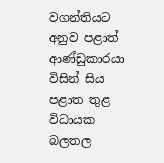වගන්තියට අනුව පළාත් ආණ්ඩුකාරයා විසින් සිය පළාත තුළ විධායක බලතල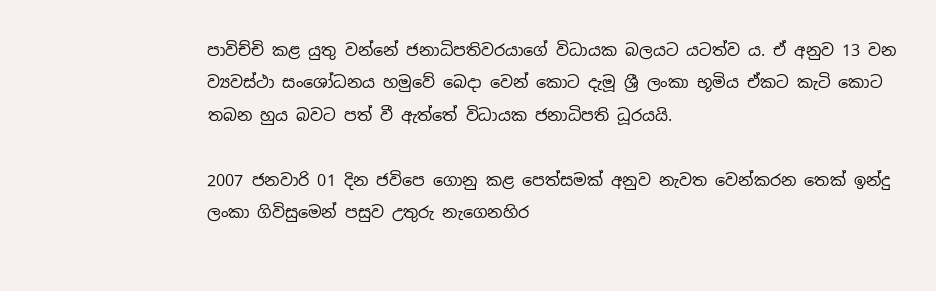පාවිච්චි කළ යුතු වන්නේ ජනාධිපතිවරයාගේ විධායක බලයට යටත්ව ය. ඒ අනුව 13 වන ව්‍යවස්ථා සංශෝධනය හමුවේ බෙදා වෙන් කොට දැමූ ශ්‍රී ලංකා භූමිය ඒකට කැටි කොට තබන හුය බවට පත් වී ඇත්තේ විධායක ජනාධිපති ධූරයයි.

2007 ජනවාරි 01 දින ජවිපෙ ගොනු කළ පෙත්සමක් අනුව නැවත වෙන්කරන තෙක් ඉන්දු ලංකා ගිවිසුමෙන් පසුව උතුරු නැගෙනහිර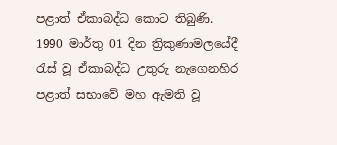පළාත් ඒකාබද්ධ කොට තිබුණි. 1990 මාර්තු 01 දින ත්‍රිකුණාමලයේදී රැස් වූ ඒකාබද්ධ උතුරු නැගෙනහිර පළාත් සභාවේ මහ ඇමති වූ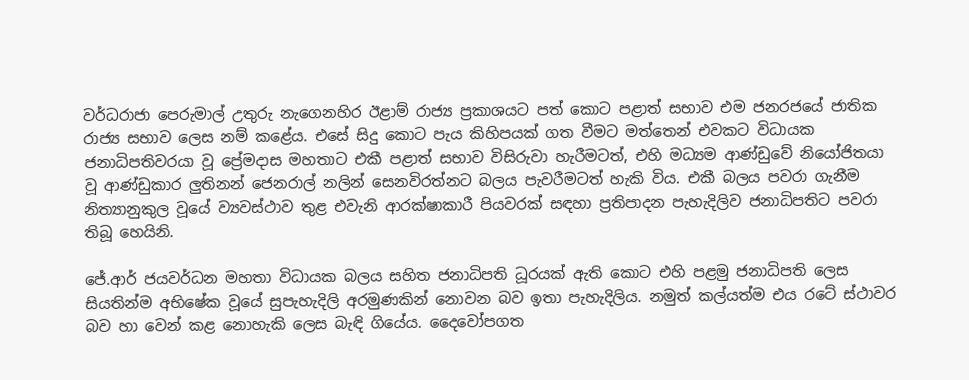වර්ධරාජා පෙරුමාල් උතුරු නැගෙනහිර ඊළාම් රාජ්‍ය ප්‍රකාශයට පත් කොට පළාත් සභාව එම ජනරජයේ ජාතික රාජ්‍ය සභාව ලෙස නම් කළේය. එසේ සිදු කොට පැය කිහිපයක් ගත වීමට මත්තෙන් එවකට විධායක ජනාධිපතිවරයා වූ ප්‍රේමදාස මහතාට එකී පළාත් සභාව විසිරුවා හැරීමටත්, එහි මධ්‍යම ආණ්ඩුවේ නියෝජිතයා වූ ආණ්ඩුකාර ලුතිනන් ජෙනරාල් නලින් සෙනවිරත්නට බලය පැවරීමටත් හැකි විය. එකී බලය පවරා ගැනීම නිත්‍යානුකුල වූයේ ව්‍යවස්ථාව තුළ එවැනි ආරක්ෂාකාරී පියවරක් සඳහා ප්‍රතිපාදන පැහැදිලිව ජනාධිපතිට පවරා තිබූ හෙයිනි.

ජේ.ආර් ජයවර්ධන මහතා විධායක බලය සහිත ජනාධිපති ධූරයක් ඇති කොට එහි පළමු ජනාධිපති ලෙස සියතින්ම අභිෂේක වූයේ සුපැහැදිලි අරමුණකින් නොවන බව ඉතා පැහැදිලිය. නමුත් කල්යත්ම එය රටේ ස්ථාවර බව හා වෙන් කළ නොහැකි ලෙස බැඳි ගියේය. දෛවෝපගත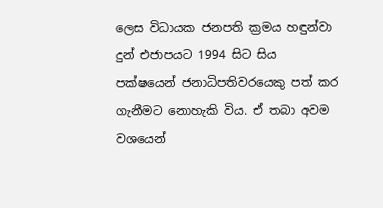ලෙස විධායක ජනපති ක්‍රමය හඳුන්වා දුන් එජාපයට 1994 සිට සිය පක්ෂයෙන් ජනාධිපතිවරයෙකු පත් කර ගැනීමට නොහැකි විය. ඒ තබා අවම වශයෙන්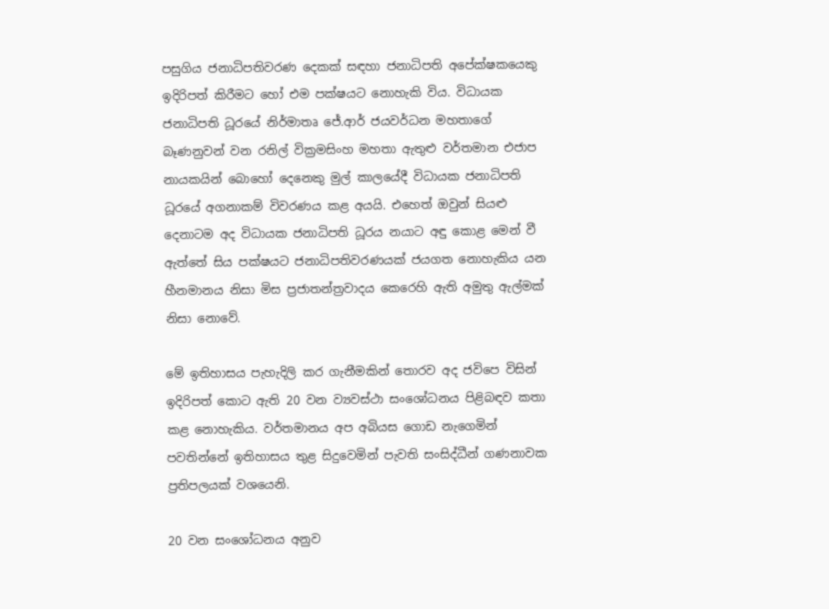පසුගිය ජනාධිපතිවරණ දෙකක් සඳහා ජනාධිපති අපේක්ෂකයෙකු ඉදිරිපත් කිරීමට හෝ එම පක්ෂයට නොහැකි විය. විධායක ජනාධිපති ධූරයේ නිර්මාතෘ ජේ.ආර් ජයවර්ධන මහතාගේ බෑණනුවන් වන රනිල් වික්‍රමසිංහ මහතා ඇතුළු වර්තමාන එජාප නායකයින් බොහෝ දෙනෙකු මුල් කාලයේදී විධායක ජනාධිපති ධූරයේ අගනාකම් විවරණය කළ අයයි. එහෙත් ඔවුන් සියළු දෙනාටම අද විධායක ජනාධිපති ධූරය නයාට අඳු කොළ මෙන් වී ඇත්තේ සිය පක්ෂයට ජනාධිපතිවරණයක් ජයගත නොහැකිය යන හීනමානය නිසා මිස ප්‍රජාතන්ත්‍රවාදය කෙරෙහි ඇති අමුතු ඇල්මක් නිසා නොවේ.

මේ ඉතිහාසය පැහැදිලි කර ගැනීමකින් තොරව අද ජවිපෙ විසින් ඉදිරිපත් කොට ඇති 20 වන ව්‍යවස්ථා සංශෝධනය පිළිබඳව කතා කළ නොහැකිය. වර්තමානය අප අබියස ගොඩ නැගෙමින් පවතින්නේ ඉතිහාසය තුළ සිදුවෙමින් පැවති සංසිද්ධීන් ගණනාවක ප්‍රතිපලයක් වශයෙනි.

20 වන සංශෝධනය අනුව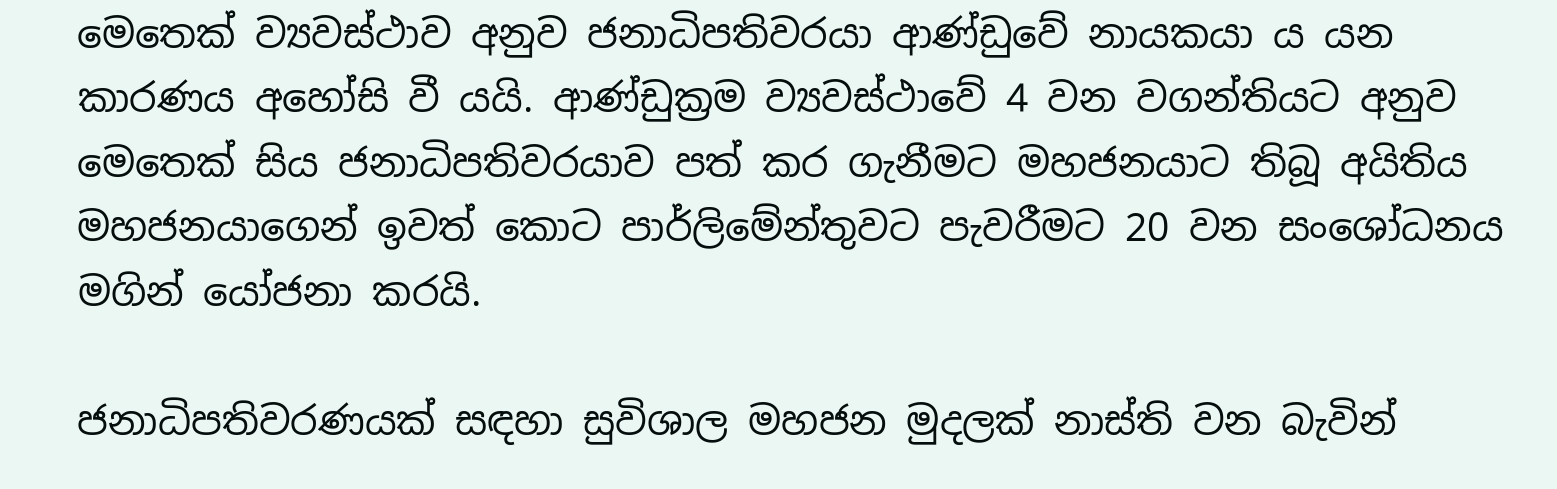මෙතෙක් ව්‍යවස්ථාව අනුව ජනාධිපතිවරයා ආණ්ඩුවේ නායකයා ය යන කාරණය අහෝසි වී යයි. ආණ්ඩුක්‍රම ව්‍යවස්ථාවේ 4 වන වගන්තියට අනුව මෙතෙක් සිය ජනාධිපතිවරයාව පත් කර ගැනීමට මහජනයාට තිබූ අයිතිය මහජනයාගෙන් ඉවත් කොට පාර්ලිමේන්තුවට පැවරීමට 20 වන සංශෝධනය මගින් යෝජනා කරයි.

ජනාධිපතිවරණයක් සඳහා සුවිශාල මහජන මුදලක් නාස්ති වන බැවින්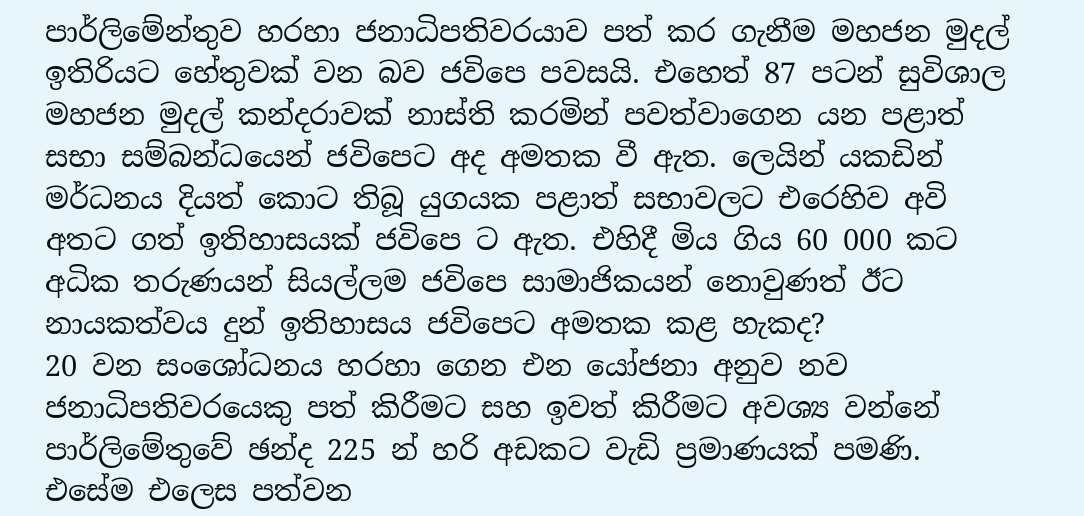පාර්ලිමේන්තුව හරහා ජනාධිපතිවරයාව පත් කර ගැනීම මහජන මුදල් ඉතිරියට හේතුවක් වන බව ජවිපෙ පවසයි. එහෙත් 87 පටන් සුවිශාල මහජන මුදල් කන්දරාවක් නාස්ති කරමින් පවත්වාගෙන යන පළාත් සභා සම්බන්ධයෙන් ජවිපෙට අද අමතක වී ඇත. ලෙයින් යකඩින් මර්ධනය දියත් කොට තිබූ යුගයක පළාත් සභාවලට එරෙහිව අවි අතට ගත් ඉතිහාසයක් ජවිපෙ ට ඇත. එහිදී මිය ගිය 60 000 කට අධික තරුණයන් සියල්ලම ජවිපෙ සාමාජිකයන් නොවුණත් ඊට නායකත්වය දුන් ඉතිහාසය ජවිපෙට අමතක කළ හැකද?
20 වන සංශෝධනය හරහා ගෙන එන යෝජනා අනුව නව ජනාධිපතිවරයෙකු පත් කිරීමට සහ ඉවත් කිරීමට අවශ්‍ය වන්නේ පාර්ලිමේතුවේ ඡන්ද 225 න් හරි අඩකට වැඩි ප්‍රමාණයක් පමණි. එසේම එලෙස පත්වන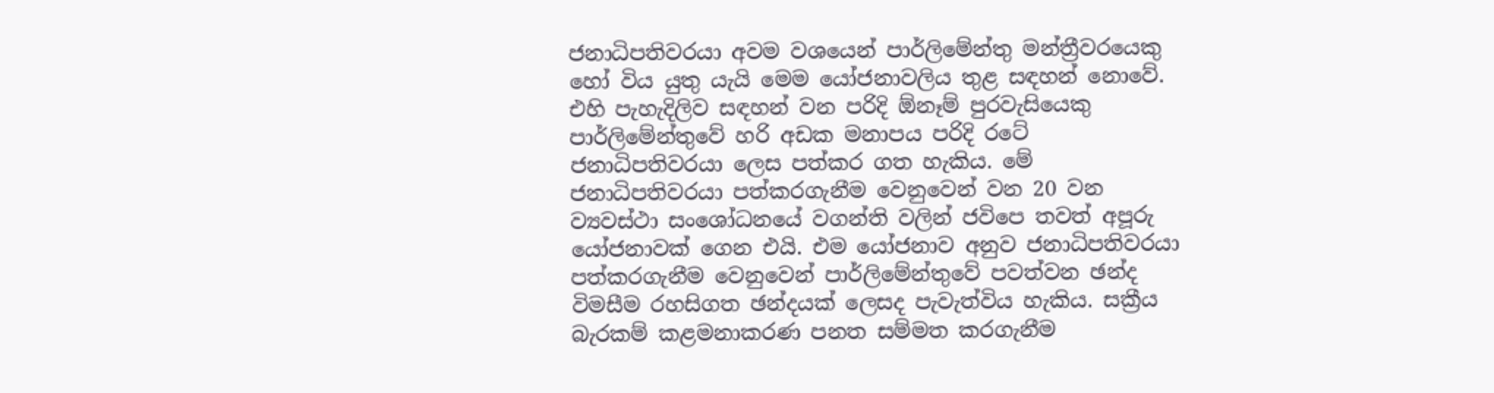ජනාධිපතිවරයා අවම වශයෙන් පාර්ලිමේන්තු මන්ත්‍රීවරයෙකු හෝ විය යුතු යැයි මෙම යෝජනාවලිය තුළ සඳහන් නොවේ. එහි පැහැදිලිව සඳහන් වන පරිදි ඕනෑම් පුරවැසියෙකු පාර්ලිමේන්තුවේ හරි අඩක මනාපය පරිදි රටේ ජනාධිපතිවරයා ලෙස පත්කර ගත හැකිය. මේ ජනාධිපතිවරයා පත්කරගැනීම වෙනුවෙන් වන 20 වන ව්‍යවස්ථා සංශෝධනයේ වගන්ති වලින් ජවිපෙ තවත් අපූරු යෝජනාවක් ගෙන එයි. එම යෝජනාව අනුව ජනාධිපතිවරයා පත්කරගැනීම වෙනුවෙන් පාර්ලිමේන්තුවේ පවත්වන ඡන්ද විමසීම රහසිගත ඡන්දයක් ලෙසද පැවැත්විය හැකිය. සක්‍රීය බැරකම් කළමනාකරණ පනත සම්මත කරගැනීම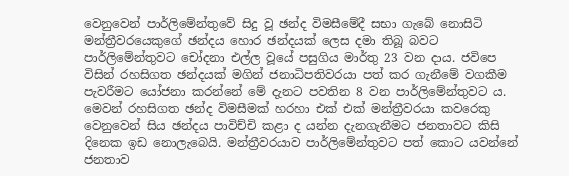වෙනුවෙන් පාර්ලිමේන්තුවේ සිදු වූ ඡන්ද විමසීමේදී සභා ගැබේ නොසිටි මන්ත්‍රීවරයෙකුගේ ඡන්දය හොර ඡන්දයක් ලෙස දමා තිබූ බවට පාර්ලිමේන්තුවට චෝදනා එල්ල වූයේ පසුගිය මාර්තු 23 වන දාය. ජවිපෙ විසින් රහසිගත ඡන්දයක් මගින් ජනාධිපතිවරයා පත් කර ගැනීමේ වගකීම පැවරීමට යෝජනා කරන්නේ මේ දැනට පවතින 8 වන පාර්ලිමේන්තුවට ය. මෙවන් රහසිගත ඡන්ද විමසීමක් හරහා එක් එක් මන්ත්‍රීවරයා කවරෙකු වෙනුවෙන් සිය ඡන්දය පාවිච්චි කළා ද යන්න දැනගැනීමට ජනතාවට කිසි දිනෙක ඉඩ නොලැබෙයි. මන්ත්‍රීවරයාව පාර්ලිමේන්තුවට පත් කොට යවන්නේ ජනතාව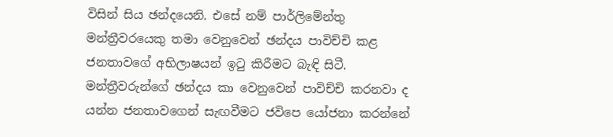විසින් සිය ඡන්දයෙනි. එසේ නම් පාර්ලිමේන්තු මන්ත්‍රීවරයෙකු තමා වෙනුවෙන් ඡන්දය පාවිච්චි කළ ජනතාවගේ අභිලාෂයන් ඉටු කිරීමට බැඳි සිටී. මන්ත්‍රීවරුන්ගේ ඡන්දය කා වෙනුවෙන් පාවිච්චි කරනවා ද යන්න ජනතාවගෙන් සැඟවීමට ජවිපෙ යෝජනා කරන්නේ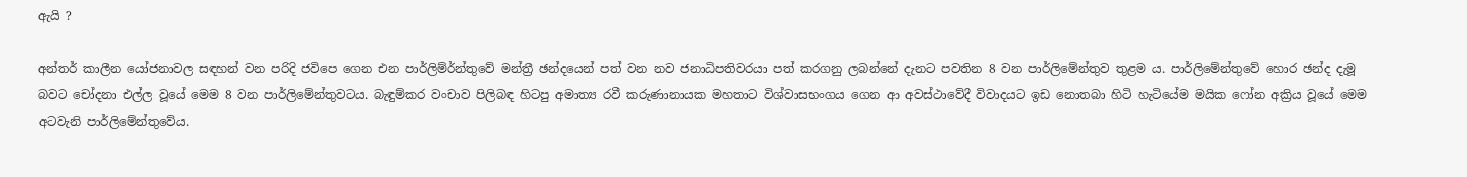ඇයි ?

අන්තර් කාලීන යෝජනාවල සඳහන් වන පරිදි ජවිපෙ ගෙන එන පාර්ලිම්ර්න්තුවේ මන්ත්‍රී ඡන්දයෙන් පත් වන නව ජනාධිපතිවරයා පත් කරගනු ලබන්නේ දැනට පවතින 8 වන පාර්ලිමේන්තුව තුළම ය. පාර්ලිමේන්තුවේ හොර ඡන්ද දැමූ බවට චෝදනා එල්ල වූයේ මෙම 8 වන පාර්ලිමේන්තුවටය. බැඳුම්කර වංචාව පිලිබඳ හිටපු අමාත්‍ය රවී කරුණානායක මහතාට විශ්වාසභංගය ගෙන ආ අවස්ථාවේදී විවාදයට ඉඩ නොතබා හිටි හැටියේම මයික ෆෝන අක්‍රිය වූයේ මෙම අටවැනි පාර්ලිමේන්තුවේය.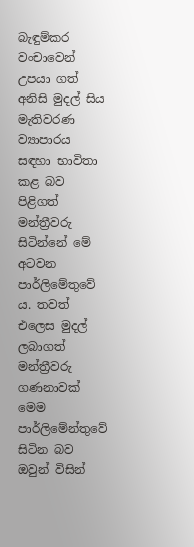බැඳුම්කර වංචාවෙන් උපයා ගත් අනිසි මුදල් සිය මැතිවරණ ව්‍යාපාරය සඳහා භාවිතා කළ බව පිළිගත් මන්ත්‍රීවරු සිටින්නේ මේ අටවන පාර්ලිමේතුවේ ය. තවත් එලෙස මුදල් ලබාගත් මන්ත්‍රීවරු ගණනාවක් මෙම පාර්ලිමේන්තුවේ සිටින බව ඔවුන් විසින්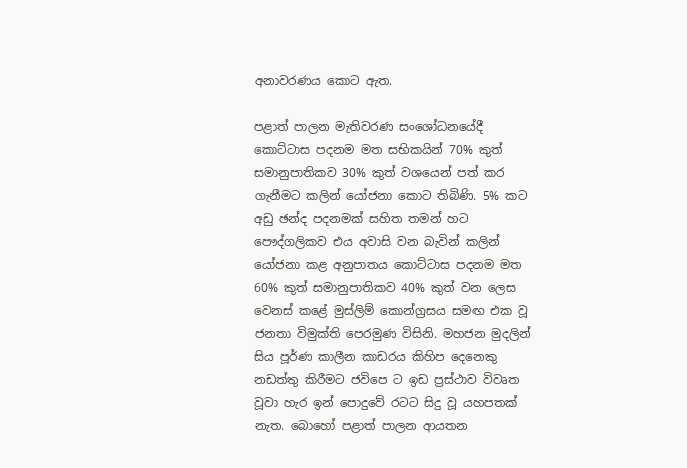අනාවරණය කොට ඇත.

පළාත් පාලන මැතිවරණ සංශෝධනයේදී කොට්ටාස පදනම මත සභිකයින් 70% කුත් සමානුපාතිකව 30% කුත් වශයෙන් පත් කර ගැනීමට කලින් යෝජනා කොට තිබිණි. 5% කට අඩු ඡන්ද පදනමක් සහිත තමන් හට පෞද්ගලිකව එය අවාසි වන බැවින් කලින් යෝජනා කළ අනුපාතය කොට්ටාස පදනම මත 60% කුත් සමානුපාතිකව 40% කුත් වන ලෙස වෙනස් කළේ මුස්ලිම් කොන්ග්‍රසය සමඟ එක වූ ජනතා විමුක්ති පෙරමුණ විසිනි. මහජන මුදලින් සිය පූර්ණ කාලීන කාඩරය කිහිප දෙනෙකු නඩත්තු කිරීමට ජවිපෙ ට ඉඩ ප්‍රස්ථාව විවෘත වූවා හැර ඉන් පොදුවේ රටට සිදු වූ යහපතක් නැත. බොහෝ පළාත් පාලන ආයතන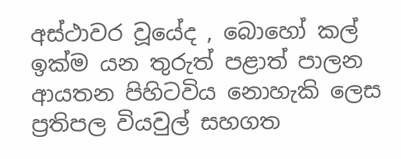අස්ථාවර වූයේද , බොහෝ කල් ඉක්ම යන තුරුත් පළාත් පාලන ආයතන පිහිටවිය නොහැකි ලෙස ප්‍රතිපල වියවුල් සහගත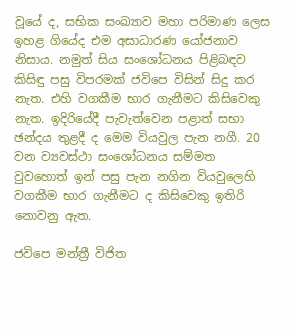වූයේ ද, සභික සංඛ්‍යාව මහා පරිමාණ ලෙස ඉහළ ගියේද එම අසාධාරණ යෝජනාව නිසාය. නමුත් සිය සංශෝධනය පිළිබඳව කිසිඳු පසු විපරමක් ජවිපෙ විසින් සිදු කර නැත. එහි වගකීම භාර ගැනීමට කිසිවෙකු නැත. ඉදිරියේදී පැවැත්වෙන පළාත් සභා ඡන්දය තුළදී ද මෙම වියවුල පැන නගී. 20 වන ව්‍යවස්ථා සංශෝධනය සම්මත වුවහොත් ඉන් පසු පැන නගින වියවුලෙහි වගකීම භාර ගැනීමට ද කිසිවෙකු ඉතිරි නොවනු ඇත.

ජවිපෙ මන්ත්‍රී විජිත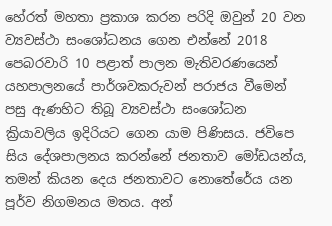හේරත් මහතා ප්‍රකාශ කරන පරිදි ඔවුන් 20 වන ව්‍යවස්ථා සංශෝධනය ගෙන එන්නේ 2018 පෙබරවාරි 10 පළාත් පාලන මැතිවරණයෙන් යහපාලනයේ පාර්ශවකරුවන් පරාජය වීමෙන් පසු ඇණහිට තිබූ ව්‍යවස්ථා සංශෝධන ක්‍රියාවලිය ඉදිරියට ගෙන යාම පිණිසය. ජවිපෙ සිය දේශපාලනය කරන්නේ ජනතාව මෝඩයන්ය, තමන් කියන දෙය ජනතාවට නොතේරේය යන පූර්ව නිගමනය මතය. අන්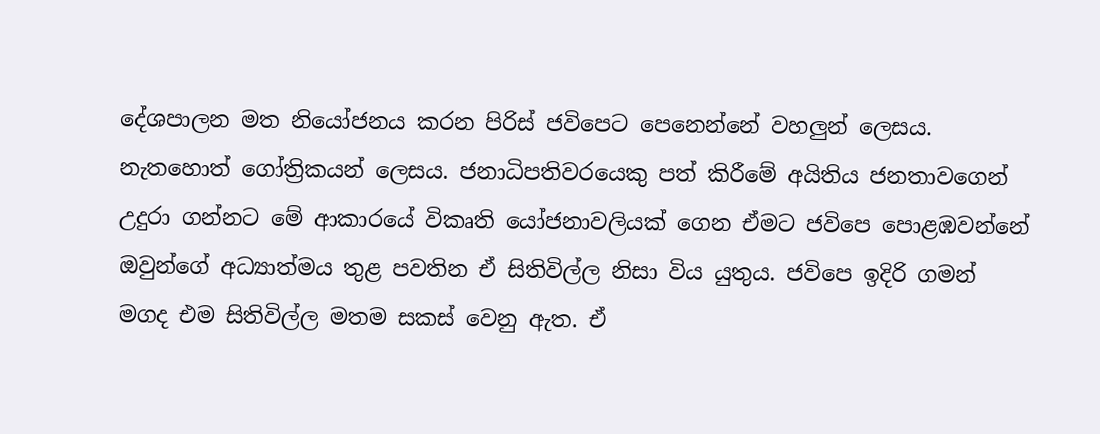දේශපාලන මත නියෝජනය කරන පිරිස් ජවිපෙට පෙනෙන්නේ වහලුන් ලෙසය. නැතහොත් ගෝත්‍රිකයන් ලෙසය. ජනාධිපතිවරයෙකු පත් කිරීමේ අයිතිය ජනතාවගෙන් උදුරා ගන්නට මේ ආකාරයේ විකෘති යෝජනාවලියක් ගෙන ඒමට ජවිපෙ පොළඹවන්නේ ඔවුන්ගේ අධ්‍යාත්මය තුළ පවතින ඒ සිතිවිල්ල නිසා විය යුතුය. ජවිපෙ ඉදිරි ගමන් මගද එම සිතිවිල්ල මතම සකස් වෙනු ඇත. ඒ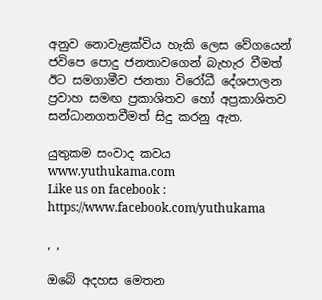අනුව නොවැළක්විය හැකි ලෙස වේගයෙන් ජවිපෙ පොදු ජනතාවගෙන් බැහැර වීමත් ඊට සමගාමීව ජනතා විරෝධී දේශපාලන ප්‍රවාහ සමඟ ප්‍රකාශිතව හෝ අප්‍රකාශිතව සන්ධානගතවීමත් සිදු කරනු ඇත.

යුතුකම සංවාද කවය
www.yuthukama.com
Like us on facebook : https://www.facebook.com/yuthukama

, ,

ඔබේ අදහස මෙතන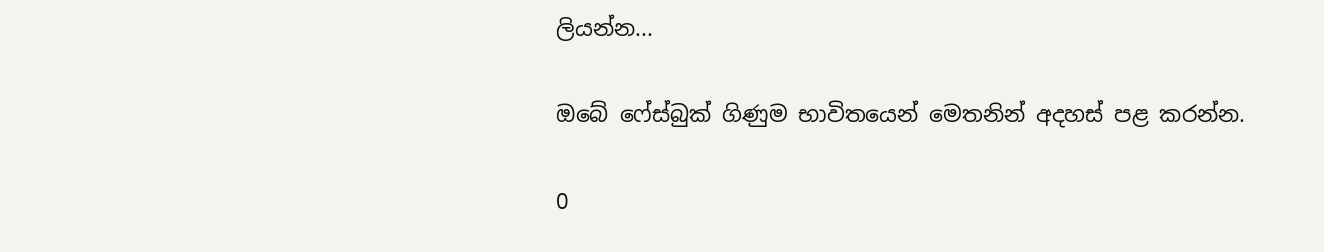ලියන්න...

ඔබේ ෆේස්බුක් ගිණුම භාවිතයෙන් මෙතනින් අදහස් පළ කරන්න.

0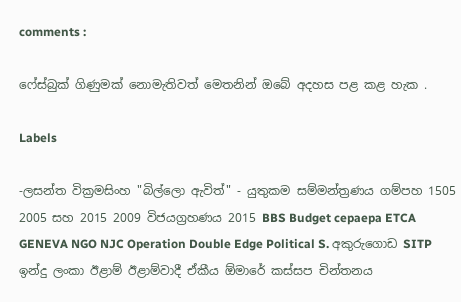comments :

ෆේස්බුක් ගිණුමක් නොමැතිවත් මෙතනින් ඔබේ අදහස පළ කළ හැක .

Labels

-ලසන්ත වික්‍රමසිංහ "බිල්ලො ඇවිත්" - යුතුකම සම්මන්ත්‍රණය ගම්පහ 1505 2005 සහ 2015 2009 විජයග්‍රහණය 2015 BBS Budget cepaepa ETCA GENEVA NGO NJC Operation Double Edge Political S. අකුරුගොඩ SITP ඉන්දු ලංකා ඊළාම් ඊළාම්වාදී ඒකීය ඕමාරේ කස්‌සප චින්තනය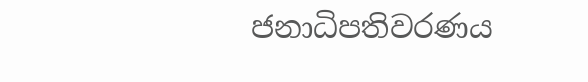ජනාධිපතිවරණය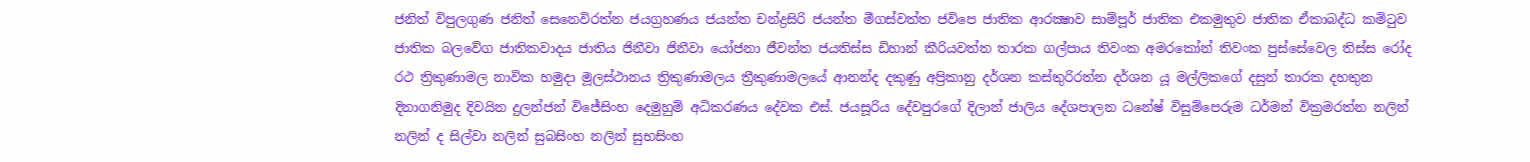ජනිත් විපුලගුණ ජනිත් සෙනෙවිරත්න ජයග්‍රහණය ජයන්ත චන්ද්‍රසිරි ජයන්ත මීගස්වත්ත ජවිපෙ ජාතික ආරක්‍ෂාව සාම්පූර් ජාතික එකමුතුව ජාතික ඒකාබද්ධ කමිටුව ජාතික බලවේග ජාතිකවාදය ජාතිය ජිනීවා ජිනීවා යෝජනා ජීවන්ත ජයතිස්ස ඩිහාන් කීරියවත්ත තාරක ගල්පාය තිවංක අමරකෝන් තිවංක පුස්සේවෙල තිස්‌ස රෝද රථ ත්‍රිකුණාමල නාවික හමුදා මූලස්‌ථානය ත්‍රිකුණාමලය ත්‍රීකුණාමලයේ ආනන්ද දකුණු අප්‍රිකානු දර්ශන කස්තුරිරත්න දර්ශන යූ මල්ලිකගේ දසුන් තාරක දහතුන දිනාගනිමුද දිවයින දුලන්ජන් විජේසිංහ දෙමුහුම් අධිකරණය දේවක එස්. ජයසූරිය දේවපුරගේ දිලාන් ජාලිය දේශපාලන ධනේෂ් විසුම්පෙරුම ධර්මන් වික්‍රමරත්න නලින් නලින් ද සිල්වා නලින් සුබසිංහ නලින් සුභසිංහ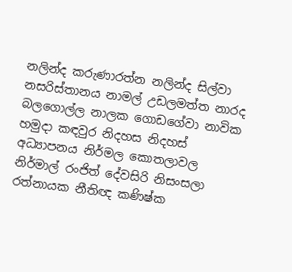නලින්ද කරුණාරත්න නලින්ද සිල්වා නසරිස්‌තානය නාමල් උඩලමත්ත නාරද බලගොල්ල නාලක ගොඩගේවා නාවික හමුදා කඳවුර නිදහස නිදහස් අධ්‍යාපනය නිර්මල කොතලාවල නිර්මාල් රංජිත් දේවසිරි නිසංසලා රත්නායක නීතිඥ කණිෂ්ක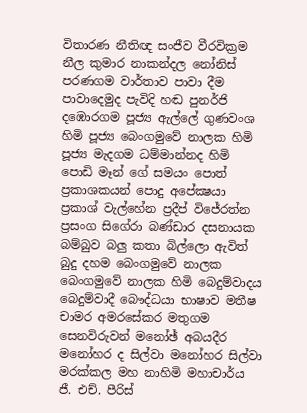විතාරණ නීතිඥ සංජීව වීරවික්‍රම නීල කුමාර නාකන්දල නෝනිස් පරණගම වාර්තාව පාවා දීම පාවාදෙමුද පැවිදි හඬ පුනර්ජි දඹොරගම පූජ්‍ය ඇල්ලේ ගුණවංශ හිමි පූජ්‍ය බෙංගමුවේ නාලක හිමි පූජ්‍ය මැදගම ධම්මාන්නද හිමි පොඩි මෑන් ගේ සමයං පොත් ප්‍රකාශකයන් පොදු අපේක්‍ෂයා ප්‍රකාශ් වැල්හේන ප්‍රදීප් විජේරත්න ප්‍රසංග සිගේරා බණ්ඩාර දසනායක බම්බුව බලු කතා බිල්ලො ඇවිත් බුදු දහම බෙංගමුවේ නාලක බෙංගමුවේ නාලක හිමි බෙදුම්වාදය බෙදුම්වාදී බෞද්ධයා භාෂාව මතීෂ චාමර අමරසේකර මතුගම සෙනවිරුවන් මනෝඡ් අබයදීර මනෝහර ද සිල්වා මනෝහර සිල්වා මරක්කල මහ නාහිමි මහාචාර්ය ජී. එච්. පීරිස්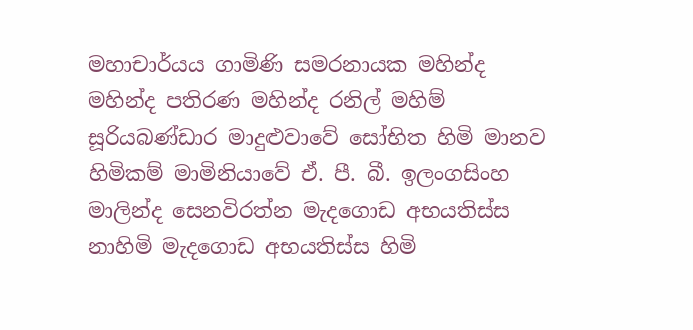මහාචාර්යය ගාමිණි සමරනායක මහින්ද මහින්ද පතිරණ මහින්ද රනිල් මහිම් සූරියබණ්ඩාර මාදුළුවාවේ සෝභිත හිමි මානව හිමිකම් මාමිනියාවේ ඒ. පී. බී. ඉලංගසිංහ මාලින්ද සෙනවිරත්න මැදගොඩ අභයතිස්ස නාහිමි මැදගොඩ අභයතිස්ස හිමි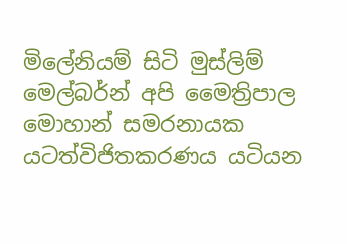මිලේනියම් සිටි මුස්‌ලිම් මෙල්බර්න් අපි මෛත්‍රිපාල මොහාන් සමරනායක යටත්විජිතකරණය යටියන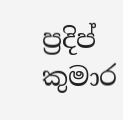ප්‍රදිප් කුමාර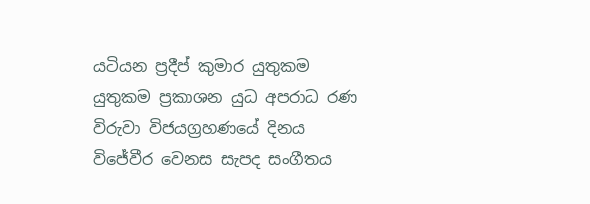යටියන ප්‍රදීප් කුමාර යුතුකම යුතුකම ප්‍රකාශන යුධ අපරාධ රණ විරුවා විජයග්‍රහණයේ දිනය විජේවීර වෙනස සැපද සංගීතය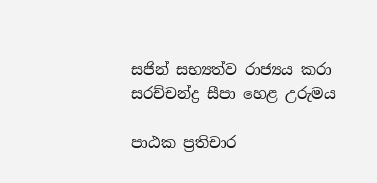සජින් සභ්‍යත්ව රාජ්‍යය කරා සරච්චන්ද්‍ර සීපා හෙළ උරුමය

පාඨක ප්‍රතිචාර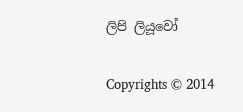ලිපි ලියූවෝ

Copyrights © 2014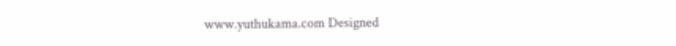www.yuthukama.com Designed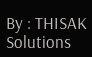By : THISAK Solutions